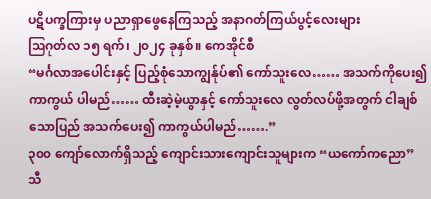ပဋိပက္ခကြားမှ ပညာရှာဖွေနေကြသည့် အနာဂတ်ကြယ်ပွင့်လေးများ
ဩဂုတ်လ ၁၅ ရက်၊ ၂၀၂၄ ခုနှစ်။ ကေအိုင်စီ
“မင်္ဂလာအပေါင်းနှင့် ပြည့်စုံသောကျွန်ုပ်၏ ကော်သူးလေ…… အသက်ကိုပေး၍ ကာကွယ် ပါမည်…… ထီးဆဲ့မဲ့ယွာနှင့် ကော်သူးလေ လွတ်လပ်ဖို့အတွက် ငါချစ်သောပြည် အသက်ပေး၍ ကာကွယ်ပါမည်…….”
၃၀၀ ကျော်လောက်ရှိသည့် ကျောင်းသားကျောင်းသူများက “ယကော်ကညော” သီ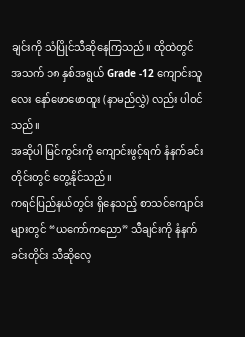ချင်းကို သံပြိုင်သီဆိုနေကြသည်။ ထိုထဲတွင် အသက် ၁၈ နှစ်အရွယ် Grade -12 ကျောင်းသူလေး နော်ဖောဖောထူး (နာမည်လွှဲ) လည်း ပါဝင်သည်။
အဆိုပါ မြင်ကွင်းကို ကျောင်းဖွင့်ရက် နံနက်ခင်းတိုင်းတွင် တွေ့နိုင်သည်။
ကရင်ပြည်နယ်တွင်း ရှိနေသည့် စာသင်ကျောင်းများတွင် “ယကော်ကညော” သီချင်းကို နံနက် ခင်းတိုင်း သီဆိုလေ့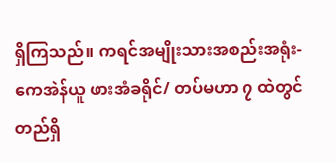ရှိကြသည်။ ကရင်အမျိုးသားအစည်းအရုံး-ကေအဲန်ယူ ဖားအံခရိုင်/ တပ်မဟာ ၇ ထဲတွင် တည်ရှိ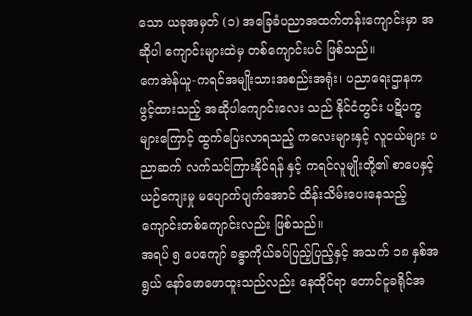သော ယခုအမှတ် (၁) အခြေခံပညာအထက်တန်းကျောင်းမှာ အဆိုပါ ကျောင်းများထဲမှ တစ်ကျောင်းပင် ဖြစ်သည်။
ကေအဲန်ယူ-ကရင်အမျိုးသားအစည်းအရုံး၊ ပညာရေးဌာနက ဖွင့်ထားသည့် အဆိုပါကျောင်းလေး သည် နိုင်ငံတွင်း ပဋိပက္ခများကြောင့် ထွက်ပြေးလာရသည့် ကလေးများနှင့် လူငယ်များ ပညာဆက် လက်သင်ကြားနိုင်ရန် နှင့် ကရင်လူမျိုးတို့၏ စာပေနှင့် ယဉ်ကျေးမှု မပျောက်ပျက်အောင် ထိန်းသိမ်းပေးနေသည့် ကျောင်းတစ်ကျောင်းလည်း ဖြစ်သည်။
အရပ် ၅ ပေကျော် ခန္ဓာကိုယ်ခပ်ပြည့်ပြည့်နှင့် အသက် ၁၈ နှစ်အရွယ် နော်ဖောဖောထူးသည်လည်း နေထိုင်ရာ တောင်ငူခရိုင်အ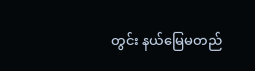တွင်း နယ်မြေမတည်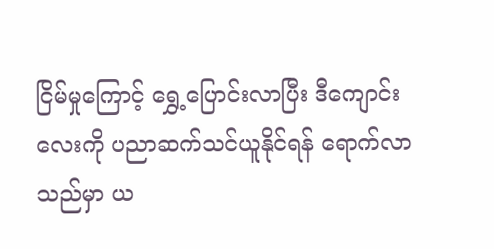ငြိမ်မှုကြောင့် ရွှေ့ပြောင်းလာပြီး ဒီကျောင်းလေးကို ပညာဆက်သင်ယူနိုင်ရန် ရောက်လာသည်မှာ ယ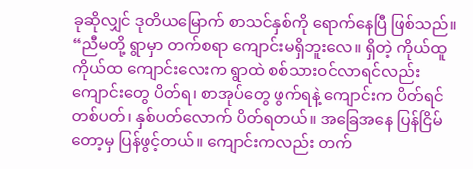ခုဆိုလျှင် ဒုတိယမြောက် စာသင်နှစ်ကို ရောက်နေပြီ ဖြစ်သည်။
“ညီမတို့ ရွာမှာ တက်စရာ ကျောင်းမရှိဘူးလေ။ ရှိတဲ့ ကိုယ်ထူ ကိုယ်ထ ကျောင်းလေးက ရွာထဲ စစ်သားဝင်လာရင်လည်း ကျောင်းတွေ ပိတ်ရ၊ စာအုပ်တွေ ဖွက်ရနဲ့ ကျောင်းက ပိတ်ရင် တစ်ပတ်၊ နှစ်ပတ်လောက် ပိတ်ရတယ်။ အခြေအနေ ပြန်ငြိမ်တော့မှ ပြန်ဖွင့်တယ်။ ကျောင်းကလည်း တက်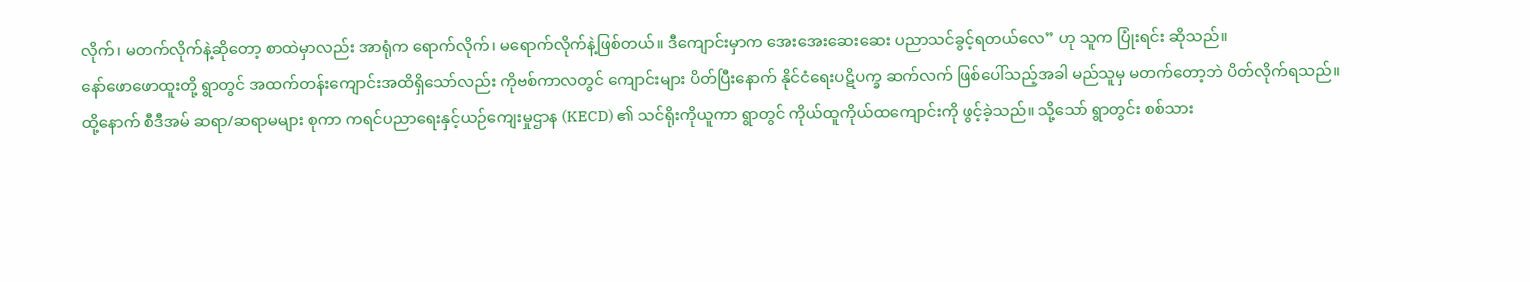လိုက်၊ မတက်လိုက်နဲ့ဆိုတော့ စာထဲမှာလည်း အာရုံက ရောက်လိုက်၊ မရောက်လိုက်နဲ့ဖြစ်တယ်။ ဒီကျောင်းမှာက အေးအေးဆေးဆေး ပညာသင်ခွင့်ရတယ်လေ” ဟု သူက ပြုံးရင်း ဆိုသည်။
နော်ဖောဖောထူးတို့ ရွာတွင် အထက်တန်းကျောင်းအထိရှိသော်လည်း ကိုဗစ်ကာလတွင် ကျောင်းများ ပိတ်ပြီးနောက် နိုင်ငံရေးပဋိပက္ခ ဆက်လက် ဖြစ်ပေါ်သည့်အခါ မည်သူမှ မတက်တော့ဘဲ ပိတ်လိုက်ရသည်။
ထို့နောက် စီဒီအမ် ဆရာ/ဆရာမများ စုကာ ကရင်ပညာရေးနှင့်ယဉ်ကျေးမှုဌာန (KECD) ၏ သင်ရိုးကိုယူကာ ရွာတွင် ကိုယ်ထူကိုယ်ထကျောင်းကို ဖွင့်ခဲ့သည်။ သို့သော် ရွာတွင်း စစ်သား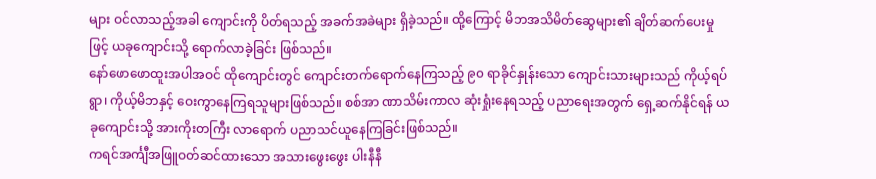များ ဝင်လာသည့်အခါ ကျောင်းကို ပိတ်ရသည့် အခက်အခဲများ ရှိခဲ့သည်။ ထို့ကြောင့် မိဘအသိမိတ်ဆွေများ၏ ချိတ်ဆက်ပေးမှုဖြင့် ယခုကျောင်းသို့ ရောက်လာခဲ့ခြင်း ဖြစ်သည်။
နော်ဖောဖောထူးအပါအဝင် ထိုကျောင်းတွင် ကျောင်းတက်ရောက်နေကြသည့် ၉၀ ရာခိုင်နှုန်းသော ကျောင်းသားများသည် ကိုယ့်ရပ်ရွာ၊ ကိုယ့်မိဘနှင့် ဝေးကွာနေကြရသူများဖြစ်သည်။ စစ်အာ ဏာသိမ်းကာလ ဆုံးရှုံးနေရသည့် ပညာရေးအတွက် ရှေ့ဆက်နိုင်ရန် ယခုကျောင်းသို့ အားကိုးတကြီး လာရောက် ပညာသင်ယူနေကြခြင်းဖြစ်သည်။
ကရင်အင်္ကျီအဖြူဝတ်ဆင်ထားသော အသားဖွေးဖွေး ပါးနီနီ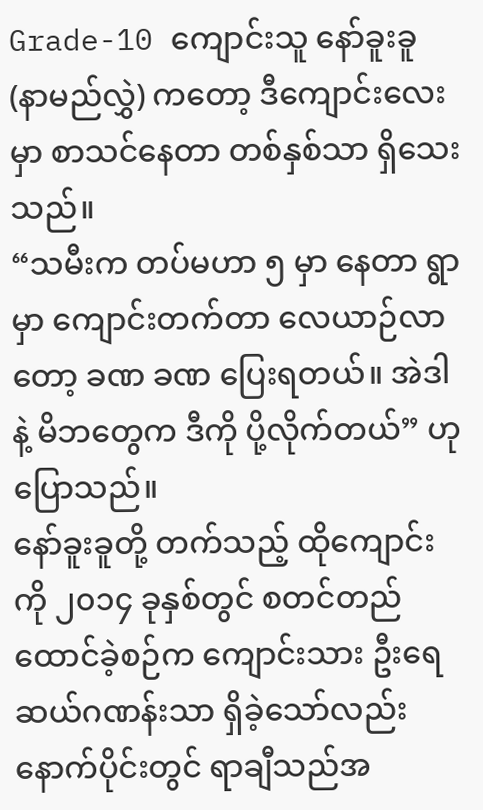Grade-10 ကျောင်းသူ နော်ခူးခူ (နာမည်လွှဲ) ကတော့ ဒီကျောင်းလေးမှာ စာသင်နေတာ တစ်နှစ်သာ ရှိသေးသည်။
“သမီးက တပ်မဟာ ၅ မှာ နေတာ ရွာမှာ ကျောင်းတက်တာ လေယာဉ်လာတော့ ခဏ ခဏ ပြေးရတယ်။ အဲဒါနဲ့ မိဘတွေက ဒီကို ပို့လိုက်တယ်” ဟု ပြောသည်။
နော်ခူးခူတို့ တက်သည့် ထိုကျောင်းကို ၂၀၁၄ ခုနှစ်တွင် စတင်တည်ထောင်ခဲ့စဉ်က ကျောင်းသား ဦးရေ ဆယ်ဂဏန်းသာ ရှိခဲ့သော်လည်း နောက်ပိုင်းတွင် ရာချီသည်အ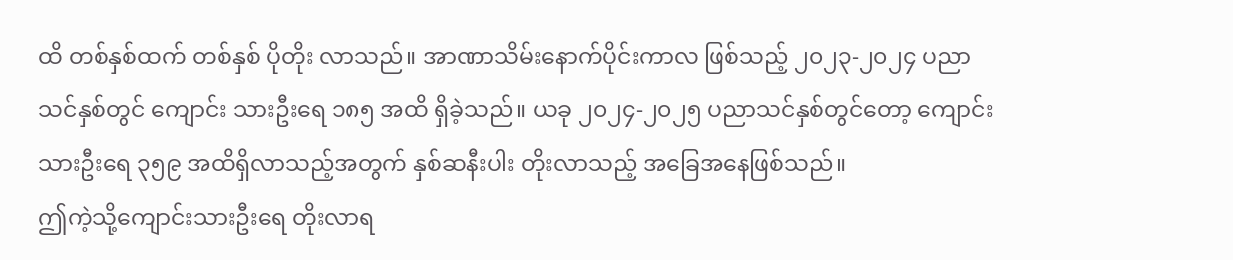ထိ တစ်နှစ်ထက် တစ်နှစ် ပိုတိုး လာသည်။ အာဏာသိမ်းနောက်ပိုင်းကာလ ဖြစ်သည့် ၂၀၂၃-၂၀၂၄ ပညာသင်နှစ်တွင် ကျောင်း သားဦးရေ ၁၈၅ အထိ ရှိခဲ့သည်။ ယခု ၂၀၂၄-၂၀၂၅ ပညာသင်နှစ်တွင်တော့ ကျောင်းသားဦးရေ ၃၅၉ အထိရှိလာသည့်အတွက် နှစ်ဆနီးပါး တိုးလာသည့် အခြေအနေဖြစ်သည်။
ဤကဲ့သို့ကျောင်းသားဦးရေ တိုးလာရ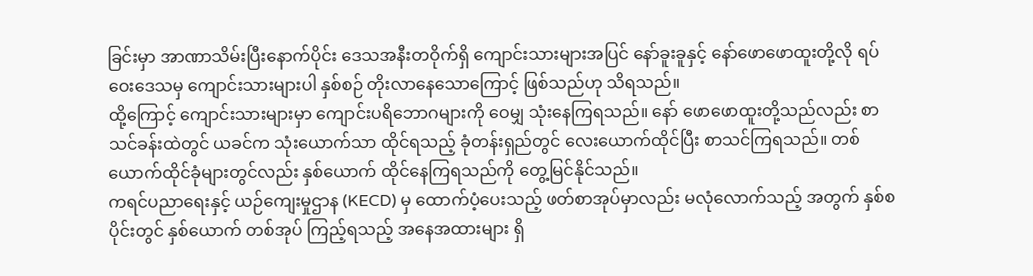ခြင်းမှာ အာဏာသိမ်းပြီးနောက်ပိုင်း ဒေသအနီးတဝိုက်ရှိ ကျောင်းသားများအပြင် နော်ခူးခူနှင့် နော်ဖောဖောထူးတို့လို ရပ်ဝေးဒေသမှ ကျောင်းသားများပါ နှစ်စဉ် တိုးလာနေသောကြောင့် ဖြစ်သည်ဟု သိရသည်။
ထို့ကြောင့် ကျောင်းသားများမှာ ကျောင်းပရိဘောဂများကို ဝေမျှ သုံးနေကြရသည်။ နော် ဖောဖောထူးတို့သည်လည်း စာသင်ခန်းထဲတွင် ယခင်က သုံးယောက်သာ ထိုင်ရသည့် ခုံတန်းရှည်တွင် လေးယောက်ထိုင်ပြီး စာသင်ကြရသည်။ တစ်ယောက်ထိုင်ခုံများတွင်လည်း နှစ်ယောက် ထိုင်နေကြရသည်ကို တွေ့မြင်နိုင်သည်။
ကရင်ပညာရေးနှင့် ယဉ်ကျေးမှုဌာန (KECD) မှ ထောက်ပံ့ပေးသည့် ဖတ်စာအုပ်မှာလည်း မလုံလောက်သည့် အတွက် နှစ်စပိုင်းတွင် နှစ်ယောက် တစ်အုပ် ကြည့်ရသည့် အနေအထားများ ရှိ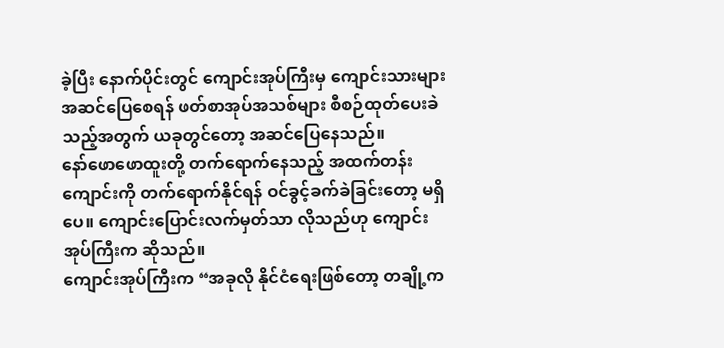ခဲ့ပြီး နောက်ပိုင်းတွင် ကျောင်းအုပ်ကြီးမှ ကျောင်းသားများ အဆင်ပြေစေရန် ဖတ်စာအုပ်အသစ်များ စီစဉ်ထုတ်ပေးခဲသည့်အတွက် ယခုတွင်တော့ အဆင်ပြေနေသည်။
နော်ဖောဖောထူးတို့ တက်ရောက်နေသည့် အထက်တန်းကျောင်းကို တက်ရောက်နိုင်ရန် ဝင်ခွင့်ခက်ခဲခြင်းတော့ မရှိပေ။ ကျောင်းပြောင်းလက်မှတ်သာ လိုသည်ဟု ကျောင်းအုပ်ကြီးက ဆိုသည်။
ကျောင်းအုပ်ကြီးက “အခုလို နိုင်ငံရေးဖြစ်တော့ တချို့က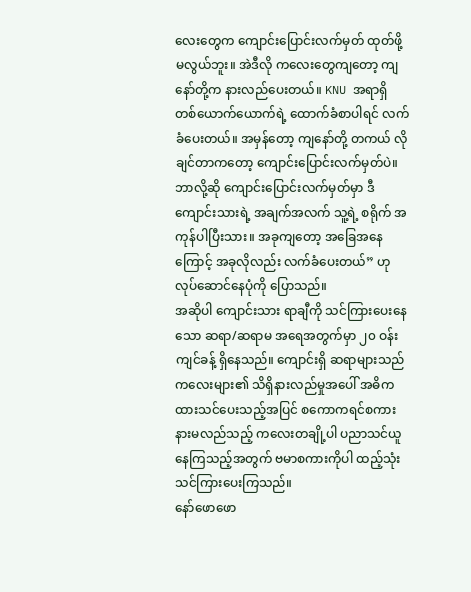လေးတွေက ကျောင်းပြောင်းလက်မှတ် ထုတ်ဖို့ မလွယ်ဘူး။ အဲဒီလို ကလေးတွေကျတော့ ကျနော်တို့က နားလည်ပေးတယ်။ KNU အရာရှိ တစ်ယောက်ယောက်ရဲ့ ထောက်ခံစာပါရင် လက်ခံပေးတယ်။ အမှန်တော့ ကျနော်တို့ တကယ် လိုချင်တာကတော့ ကျောင်းပြောင်းလက်မှတ်ပဲ။ ဘာလို့ဆို ကျောင်းပြောင်းလက်မှတ်မှာ ဒီကျောင်းသားရဲ့ အချက်အလက် သူ့ရဲ့ စရိုက် အကုန်ပါပြီးသား။ အခုကျတော့ အခြေအနေကြောင့် အခုလိုလည်း လက်ခံပေးတယ်” ဟု လုပ်ဆောင်နေပုံကို ပြောသည်။
အဆိုပါ ကျောင်းသား ရာချီကို သင်ကြားပေးနေသော ဆရာ/ဆရာမ အရေအတွက်မှာ ၂၀ ဝန်းကျင်ခန့် ရှိနေသည်။ ကျောင်းရှိ ဆရာများသည် ကလေးများ၏ သိရှိနားလည်မှုအပေါ် အဓိကထားသင်ပေးသည့်အပြင် စကောကရင်စကား နားမလည်သည့် ကလေးတချို့ပါ ပညာသင်ယူနေကြသည့်အတွက် ဗမာစကားကိုပါ ထည့်သုံး သင်ကြားပေးကြသည်။
နော်ဖောဖော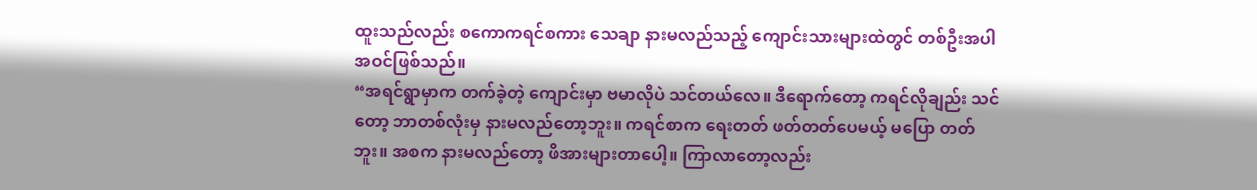ထူးသည်လည်း စကောကရင်စကား သေချာ နားမလည်သည့် ကျောင်းသားများထဲတွင် တစ်ဦးအပါအဝင်ဖြစ်သည်။
“အရင်ရွာမှာက တက်ခဲ့တဲ့ ကျောင်းမှာ ဗမာလိုပဲ သင်တယ်လေ။ ဒီရောက်တော့ ကရင်လိုချည်း သင်တော့ ဘာတစ်လုံးမှ နားမလည်တော့ဘူး။ ကရင်စာက ရေးတတ် ဖတ်တတ်ပေမယ့် မပြော တတ်ဘူး။ အစက နားမလည်တော့ ဖိအားများတာပေါ့။ ကြာလာတော့လည်း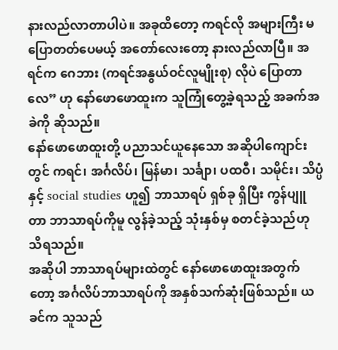နားလည်လာတာပါပဲ။ အခုထိတော့ ကရင်လို အများကြီး မပြောတတ်ပေမယ့် အတော်လေးတော့ နားလည်လာပြီ။ အရင်က ဂေဘား (ကရင်အနွယ်ဝင်လူမျိုးစု) လိုပဲ ပြောတာလေ” ဟု နော်ဖောဖောထူးက သူကြုံတွေ့ခဲ့ရသည့် အခက်အခဲကို ဆိုသည်။
နော်ဖောဖောထူးတို့ ပညာသင်ယူနေသော အဆိုပါကျောင်းတွင် ကရင်၊ အင်္ဂလိပ်၊ မြန်မာ၊ သင်္ချာ၊ ပထဝီ၊ သမိုင်း၊ သိပ္ပံနှင့် social studies ဟူ၍ ဘာသာရပ် ရှစ်ခု ရှိပြီး ကွန်ပျူတာ ဘာသာရပ်ကိုမူ လွန်ခဲ့သည့် သုံးနှစ်မှ စတင်ခဲ့သည်ဟု သိရသည်။
အဆိုပါ ဘာသာရပ်များထဲတွင် နော်ဖောဖောထူးအတွက်တော့ အင်္ဂလိပ်ဘာသာရပ်ကို အနှစ်သက်ဆုံးဖြစ်သည်။ ယခင်က သူသည်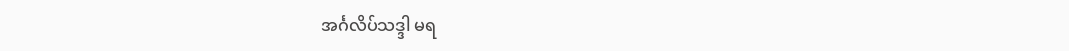အင်္ဂလိပ်သဒ္ဒါ မရ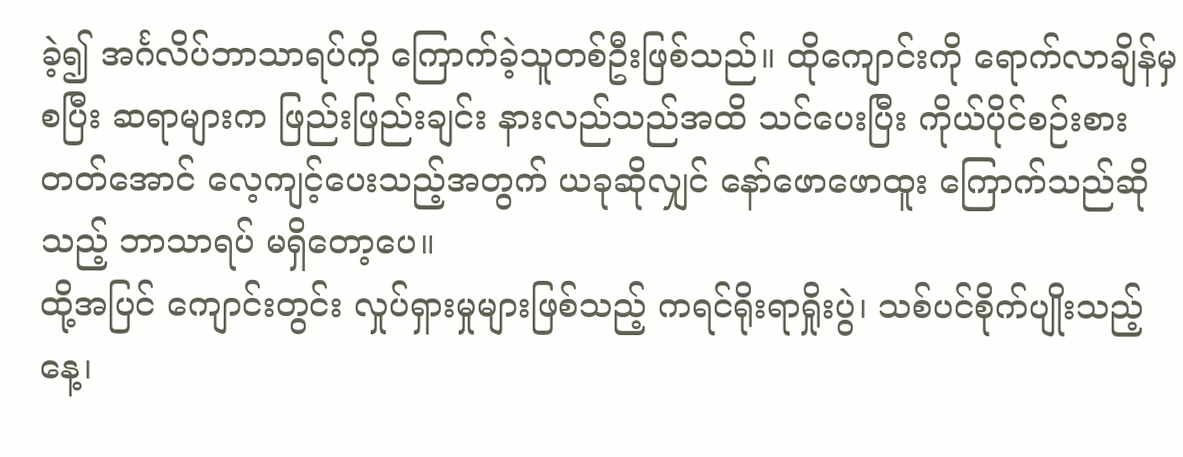ခဲ့၍ အင်္ဂလိပ်ဘာသာရပ်ကို ကြောက်ခဲ့သူတစ်ဦးဖြစ်သည်။ ထိုကျောင်းကို ရောက်လာချိန်မှ စပြီး ဆရာများက ဖြည်းဖြည်းချင်း နားလည်သည်အထိ သင်ပေးပြီး ကိုယ်ပိုင်စဉ်းစားတတ်အောင် လေ့ကျင့်ပေးသည့်အတွက် ယခုဆိုလျှင် နော်ဖောဖောထူး ကြောက်သည်ဆိုသည့် ဘာသာရပ် မရှိတော့ပေ။
ထို့အပြင် ကျောင်းတွင်း လှုပ်ရှားမှုများဖြစ်သည့် ကရင်ရိုးရာရှိုးပွဲ၊ သစ်ပင်စိုက်ပျိုးသည့် နေ့၊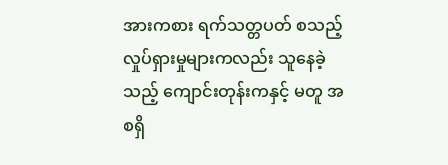အားကစား ရက်သတ္တပတ် စသည့် လှုပ်ရှားမှုများကလည်း သူနေခဲ့သည့် ကျောင်းတုန်းကနှင့် မတူ အစရှိ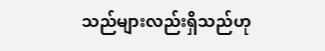သည်များလည်းရှိသည်ဟု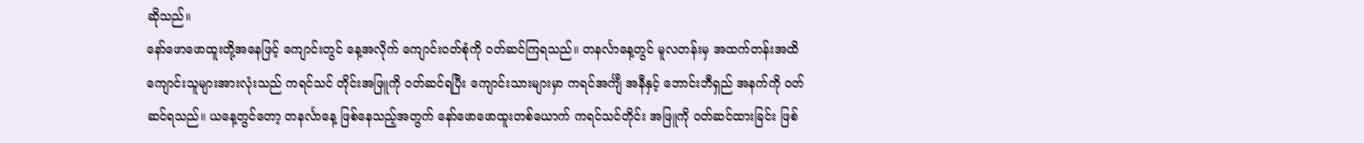ဆိုသည်။
နော်ဖောဖောထူးတို့အနေဖြင့် ကျောင်းတွင် နေ့အလိုက် ကျောင်းဝတ်စုံကို ဝတ်ဆင်ကြရသည်။ တနင်္လာနေ့တွင် မူလတန်းမှ အထက်တန်းအထိ ကျောင်းသူများအားလုံးသည် ကရင်သင် တိုင်းအဖြူကို ဝတ်ဆင်ရပြီး ကျောင်းသားများမှာ ကရင်အင်္ကျီ အနီနှင့် ဘောင်းဘီရှည် အနက်ကို ဝတ်ဆင်ရသည်။ ယနေ့တွင်တော့ တနင်္လာနေ့ ဖြစ်နေသည့်အတွက် နော်ဖောဖောထူးတစ်ယောက် ကရင်သင်တိုင်း အဖြူကို ဝတ်ဆင်ထားခြင်း ဖြစ်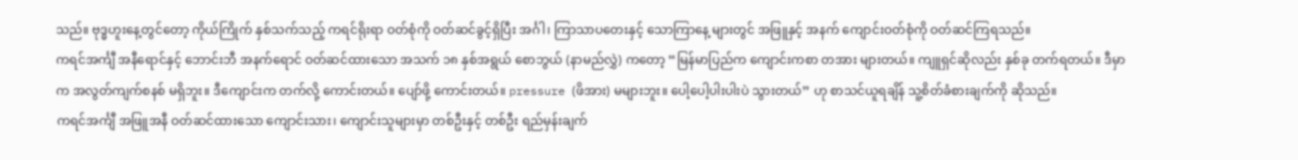သည်။ ဗုဒ္ဓဟူးနေ့တွင်တော့ ကိုယ်ကြိုက် နှစ်သက်သည့် ကရင်ရိုးရာ ဝတ်စုံကို ဝတ်ဆင်ခွင့်ရှိပြီး အင်္ဂါ၊ ကြာသာပတေးနှင့် သောကြာနေ့ များတွင် အဖြူနှင့် အနက် ကျောင်းဝတ်စုံကို ဝတ်ဆင်ကြရသည်။
ကရင်အင်္ကျီ အနီရောင်နှင့် ဘောင်းဘီ အနက်ရောင် ဝတ်ဆင်ထားသော အသက် ၁၈ နှစ်အရွယ် စောဘွယ် (နာမည်လွှဲ) ကတော့ “မြန်မာပြည်က ကျောင်းကစာ တအား များတယ်။ ကျူရှင်ဆိုလည်း နှစ်ခု တက်ရတယ်။ ဒီမှာက အလွတ်ကျက်စနစ် မရှိဘူး။ ဒီကျောင်းက တက်လို့ ကောင်းတယ်။ ပျော်ဖို့ ကောင်းတယ်။ pressure (ဖိအား) မများဘူး။ ပေါ့ပေါ့ပါးပါးပဲ သွားတယ်” ဟု စာသင်ယူရချိန် သူ့စိတ်ခံစားချက်ကို ဆိုသည်။
ကရင်အင်္ကျီ အဖြူအနီ ဝတ်ဆင်ထားသော ကျောင်းသား၊ ကျောင်းသူများမှာ တစ်ဦးနှင့် တစ်ဦး ရည်မှန်းချက်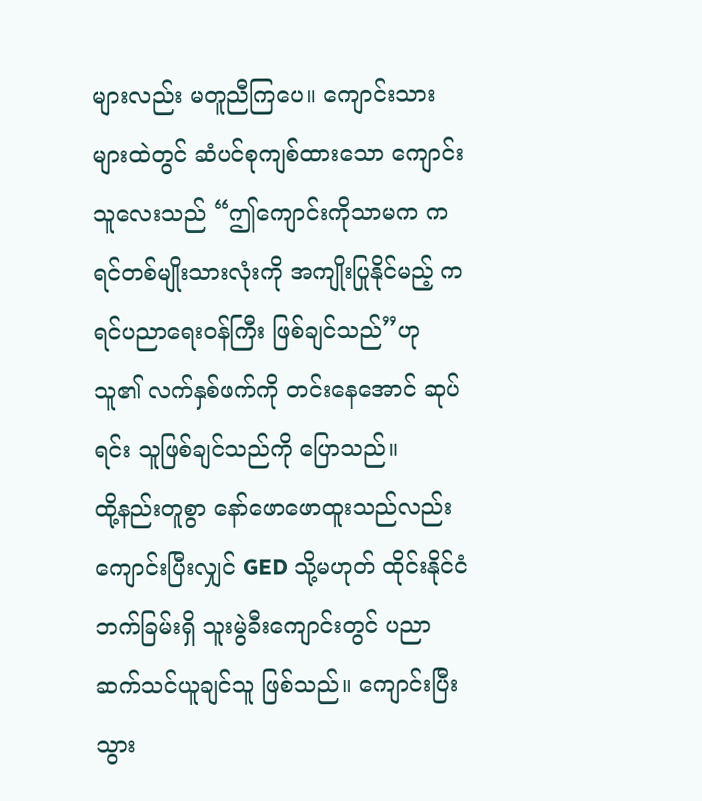များလည်း မတူညီကြပေ။ ကျောင်းသားများထဲတွင် ဆံပင်စုကျစ်ထားသော ကျောင်းသူလေးသည် “ဤကျောင်းကိုသာမက ကရင်တစ်မျိုးသားလုံးကို အကျိုးပြုနိုင်မည့် ကရင်ပညာရေးဝန်ကြီး ဖြစ်ချင်သည်”ဟု သူ၏ လက်နှစ်ဖက်ကို တင်းနေအောင် ဆုပ်ရင်း သူဖြစ်ချင်သည်ကို ပြောသည်။
ထို့နည်းတူစွာ နော်ဖောဖောထူးသည်လည်း ကျောင်းပြီးလျှင် GED သို့မဟုတ် ထိုင်းနိုင်ငံဘက်ခြမ်းရှိ သူးမွဲခီးကျောင်းတွင် ပညာ ဆက်သင်ယူချင်သူ ဖြစ်သည်။ ကျောင်းပြီးသွား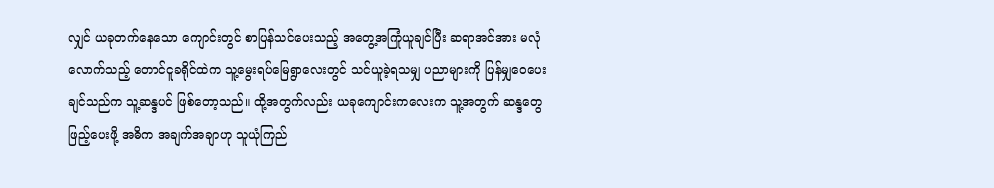လျှင် ယခုတက်နေသော ကျောင်းတွင် စာပြန်သင်ပေးသည့် အတွေ့အကြုံယူချင်ပြီး ဆရာအင်အား မလုံလောက်သည့် တောင်ငူခရိုင်ထဲက သူ့မွေးရပ်မြေရွာလေးတွင် သင်ယူခဲ့ရသမျှ ပညာများကို ပြန်မျှဝေပေး ချင်သည်က သူ့ဆန္ဒပင် ဖြစ်တော့သည်။ ထို့အတွက်လည်း ယခုကျောင်းကလေးက သူ့အတွက် ဆန္ဒတွေ ဖြည့်ပေးဖို့ အဓိက အချက်အချာဟု သူယုံကြည်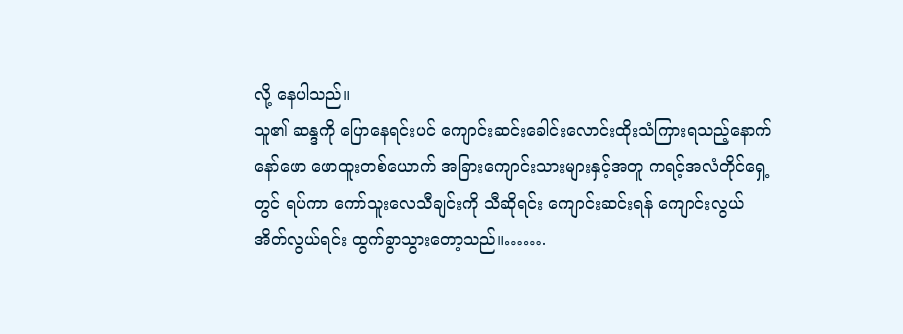လို့ နေပါသည်။
သူ၏ ဆန္ဒကို ပြောနေရင်းပင် ကျောင်းဆင်းခေါင်းလောင်းထိုးသံကြားရသည့်နောက် နော်ဖော ဖောထူးတစ်ယောက် အခြားကျောင်းသားများနှင့်အတူ ကရင့်အလံတိုင်ရှေ့တွင် ရပ်ကာ ကော်သူးလေသီချင်းကို သီဆိုရင်း ကျောင်းဆင်းရန် ကျောင်းလွယ်အိတ်လွယ်ရင်း ထွက်ခွာသွားတော့သည်။…….